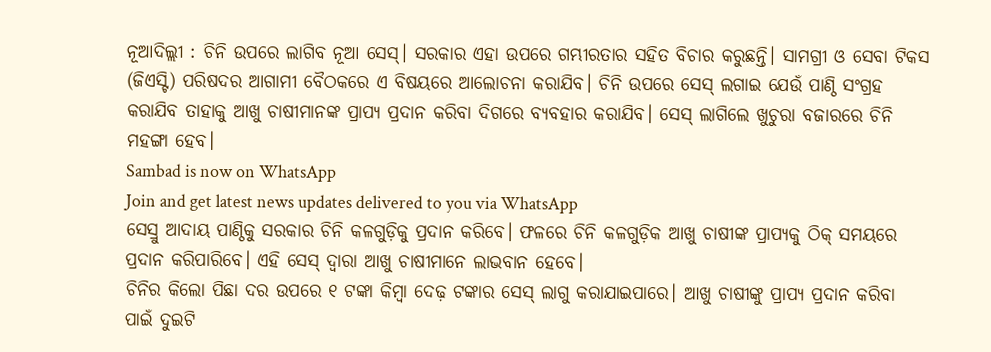ନୂଆଦିଲ୍ଲୀ : ଚିନି ଉପରେ ଲାଗିବ ନୂଆ ସେସ୍। ସରକାର ଏହା ଉପରେ ଗମ୍ଭୀରତାର ସହିତ ବିଚାର କରୁଛନ୍ତି। ସାମଗ୍ରୀ ଓ ସେବା ଟିକସ (ଜିଏସ୍ଟି) ପରିଷଦର ଆଗାମୀ ବୈଠକରେ ଏ ବିଷୟରେ ଆଲୋଚନା କରାଯିବ। ଚିନି ଉପରେ ସେସ୍ ଲଗାଇ ଯେଉଁ ପାଣ୍ଠି ସଂଗ୍ରହ କରାଯିବ ତାହାକୁ ଆଖୁ ଚାଷୀମାନଙ୍କ ପ୍ରାପ୍ୟ ପ୍ରଦାନ କରିବା ଦିଗରେ ବ୍ୟବହାର କରାଯିବ। ସେସ୍ ଲାଗିଲେ ଖୁଚୁରା ବଜାରରେ ଚିନି ମହଙ୍ଗା ହେବ।
Sambad is now on WhatsApp
Join and get latest news updates delivered to you via WhatsApp
ସେସ୍ରୁ ଆଦାୟ ପାଣ୍ଠିକୁ ସରକାର ଚିନି କଳଗୁଡ଼ିକୁ ପ୍ରଦାନ କରିବେ। ଫଳରେ ଚିନି କଳଗୁଡ଼ିକ ଆଖୁ ଚାଷୀଙ୍କ ପ୍ରାପ୍ୟକୁ ଠିକ୍ ସମୟରେ ପ୍ରଦାନ କରିପାରିବେ। ଏହି ସେସ୍ ଦ୍ୱାରା ଆଖୁ ଚାଷୀମାନେ ଲାଭବାନ ହେବେ।
ଚିନିର କିଲୋ ପିଛା ଦର ଉପରେ ୧ ଟଙ୍କା କିମ୍ବା ଦେଢ଼ ଟଙ୍କାର ସେସ୍ ଲାଗୁ କରାଯାଇପାରେ। ଆଖୁ ଚାଷୀଙ୍କୁ ପ୍ରାପ୍ୟ ପ୍ରଦାନ କରିବା ପାଇଁ ଦୁଇଟି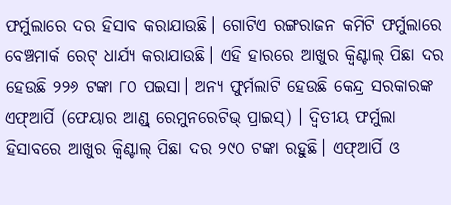ଫର୍ମୁଲାରେ ଦର ହିସାବ କରାଯାଉଛି। ଗୋଟିଏ ରଙ୍ଗରାଜନ କମିଟି ଫର୍ମୁଲାରେ ବେଞ୍ଚମାର୍କ ରେଟ୍ ଧାର୍ଯ୍ୟ କରାଯାଉଛି। ଏହି ହାରରେ ଆଖୁର କ୍ୱିଣ୍ଟାଲ୍ ପିଛା ଦର ହେଉଛି ୨୨୬ ଟଙ୍କା ୮୦ ପଇସା। ଅନ୍ୟ ଫୁର୍ମଲାଟି ହେଉଛି କେନ୍ଦ୍ର ସରକାରଙ୍କ ଏଫ୍ଆର୍ପି (ଫେୟାର ଆଣ୍ଡ୍ ରେମୁନରେଟିଭ୍ ପ୍ରାଇସ୍) । ଦ୍ୱିତୀୟ ଫର୍ମୁଲା ହିସାବରେ ଆଖୁର କ୍ୱିଣ୍ଟାଲ୍ ପିଛା ଦର ୨୯୦ ଟଙ୍କା ରହୁଛି। ଏଫ୍ଆର୍ପି ଓ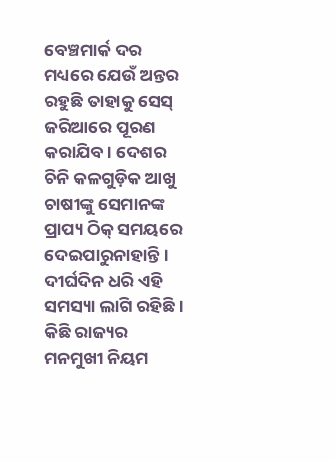ବେଞ୍ଚମାର୍କ ଦର ମଧ୍ୟରେ ଯେଉଁ ଅନ୍ତର ରହୁଛି ତାହାକୁ ସେସ୍ ଜରିଆରେ ପୂରଣ କରାଯିବ। ଦେଶର ଚିନି କଳଗୁଡ଼ିକ ଆଖୁ ଚାଷୀଙ୍କୁ ସେମାନଙ୍କ ପ୍ରାପ୍ୟ ଠିକ୍ ସମୟରେ ଦେଇପାରୁନାହାନ୍ତି। ଦୀର୍ଘଦିନ ଧରି ଏହି ସମସ୍ୟା ଲାଗି ରହିଛି। କିଛି ରାଜ୍ୟର ମନମୁଖୀ ନିୟମ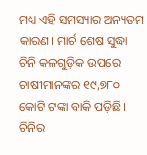ମଧ୍ୟ ଏହି ସମସ୍ୟାର ଅନ୍ୟତମ କାରଣ। ମାର୍ଚ ଶେଷ ସୁଦ୍ଧା ଚିନି କଳଗୁଡ଼ିକ ଉପରେ ଚାଷୀମାନଙ୍କର ୧୯,୭୮୦ କୋଟି ଟଙ୍କା ବାକି ପଡ଼ିଛି। ଚିନିର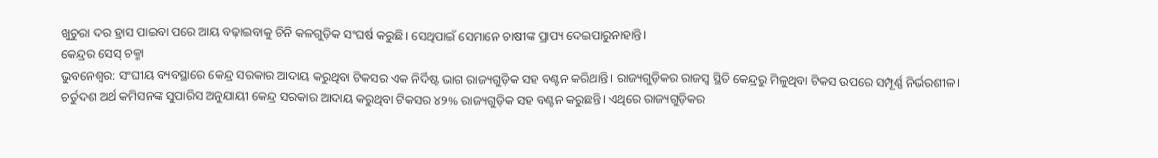ଖୁଚୁରା ଦର ହ୍ରାସ ପାଇବା ପରେ ଆୟ ବଢ଼ାଇବାକୁ ଚିନି କଳଗୁଡ଼ିକ ସଂଘର୍ଷ କରୁଛି। ସେଥିପାଇଁ ସେମାନେ ଚାଷୀଙ୍କ ପ୍ରାପ୍ୟ ଦେଇପାରୁନାହାନ୍ତି।
କେନ୍ଦ୍ରର ସେସ୍ ଚକ୍ମା
ଭୁବନେଶ୍ୱର: ସଂଘୀୟ ବ୍ୟବସ୍ଥାରେ କେନ୍ଦ୍ର ସରକାର ଆଦାୟ କରୁଥିବା ଟିକସର ଏକ ନିର୍ଦିଷ୍ଟ ଭାଗ ରାଜ୍ୟଗୁଡ଼ିକ ସହ ବଣ୍ଟନ କରିଥାନ୍ତି। ରାଜ୍ୟଗୁଡ଼ିକର ରାଜସ୍ୱ ସ୍ଥିତି କେନ୍ଦ୍ରରୁ ମିଳୁଥିବା ଟିକସ ଉପରେ ସମ୍ପୂର୍ଣ୍ଣ ନିର୍ଭରଶୀଳ। ଚର୍ତୁଦଶ ଅର୍ଥ କମିସନଙ୍କ ସୁପାରିସ ଅନୁଯାୟୀ କେନ୍ଦ୍ର ସରକାର ଆଦାୟ କରୁଥିବା ଟିକସର ୪୨% ରାଜ୍ୟଗୁଡ଼ିକ ସହ ବଣ୍ଟନ କରୁଛନ୍ତି। ଏଥିରେ ରାଜ୍ୟଗୁଡ଼ିକର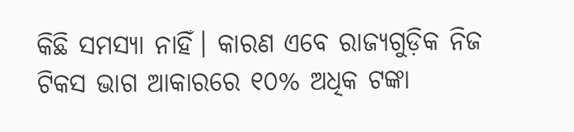କିଛି ସମସ୍ୟା ନାହିଁ। କାରଣ ଏବେ ରାଜ୍ୟଗୁଡ଼ିକ ନିଜ ଟିକସ ଭାଗ ଆକାରରେ ୧୦% ଅଧିକ ଟଙ୍କା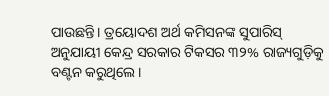ପାଉଛନ୍ତି। ତ୍ରୟୋଦଶ ଅର୍ଥ କମିସନଙ୍କ ସୁପାରିସ୍ ଅନୁଯାୟୀ କେନ୍ଦ୍ର ସରକାର ଟିକସର ୩୨% ରାଜ୍ୟଗୁଡ଼ିକୁ ବଣ୍ଟନ କରୁଥିଲେ।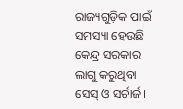ରାଜ୍ୟଗୁଡ଼ିକ ପାଇଁ ସମସ୍ୟା ହେଉଛି କେନ୍ଦ୍ର ସରକାର ଲାଗୁ କରୁଥିବା ସେସ୍ ଓ ସର୍ଚାର୍ଜ।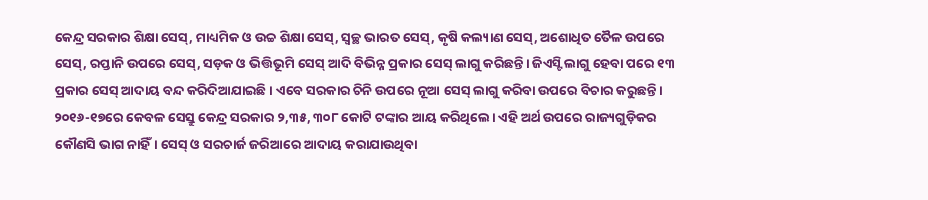କେନ୍ଦ୍ର ସରକାର ଶିକ୍ଷା ସେସ୍, ମାଧ୍ୟମିକ ଓ ଉଚ୍ଚ ଶିକ୍ଷା ସେସ୍, ସ୍ୱଚ୍ଛ ଭାରତ ସେସ୍, କୃଷି କଲ୍ୟାଣ ସେସ୍, ଅଶୋଧିତ ତୈଳ ଉପରେ ସେସ୍, ରପ୍ତାନି ଉପରେ ସେସ୍, ସଡ଼କ ଓ ଭିତ୍ତିଭୂମି ସେସ୍ ଆଦି ବିଭିନ୍ନ ପ୍ରକାର ସେସ୍ ଲାଗୁ କରିଛନ୍ତି। ଜିଏସ୍ଟି ଲାଗୁ ହେବା ପରେ ୧୩ ପ୍ରକାର ସେସ୍ ଆଦାୟ ବନ୍ଦ କରିଦିଆଯାଇଛି। ଏବେ ସରକାର ଚିନି ଉପରେ ନୂଆ ସେସ୍ ଲାଗୁ କରିବା ଉପରେ ବିଚାର କରୁଛନ୍ତି।
୨୦୧୬-୧୭ରେ କେବଳ ସେସ୍ରୁ କେନ୍ଦ୍ର ସରକାର ୨,୩୫, ୩୦୮ କୋଟି ଟଙ୍କାର ଆୟ କରିଥିଲେ। ଏହି ଅର୍ଥ ଉପରେ ରାଜ୍ୟଗୁଡ଼ିକର କୌଣସି ଭାଗ ନାହିଁ। ସେସ୍ ଓ ସରଚାର୍ଜ ଜରିଆରେ ଆଦାୟ କରାଯାଉଥିବା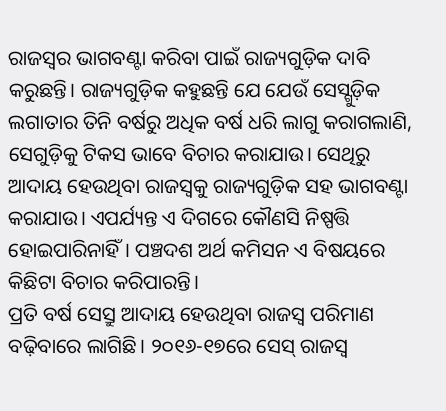ରାଜସ୍ୱର ଭାଗବଣ୍ଟା କରିବା ପାଇଁ ରାଜ୍ୟଗୁଡ଼ିକ ଦାବି କରୁଛନ୍ତି। ରାଜ୍ୟଗୁଡ଼ିକ କହୁଛନ୍ତି ଯେ ଯେଉଁ ସେସ୍ଗୁଡ଼ିକ ଲଗାତାର ତିନି ବର୍ଷରୁ ଅଧିକ ବର୍ଷ ଧରି ଲାଗୁ କରାଗଲାଣି, ସେଗୁଡ଼ିକୁ ଟିକସ ଭାବେ ବିଚାର କରାଯାଉ। ସେଥିରୁ ଆଦାୟ ହେଉଥିବା ରାଜସ୍ୱକୁ ରାଜ୍ୟଗୁଡ଼ିକ ସହ ଭାଗବଣ୍ଟା କରାଯାଉ। ଏପର୍ଯ୍ୟନ୍ତ ଏ ଦିଗରେ କୌଣସି ନିଷ୍ପତ୍ତି ହୋଇପାରିନାହିଁ। ପଞ୍ଚଦଶ ଅର୍ଥ କମିସନ ଏ ବିଷୟରେ କିଛିଟା ବିଚାର କରିପାରନ୍ତି।
ପ୍ରତି ବର୍ଷ ସେସ୍ରୁ ଆଦାୟ ହେଉଥିବା ରାଜସ୍ୱ ପରିମାଣ ବଢ଼ିବାରେ ଲାଗିଛି। ୨୦୧୬-୧୭ରେ ସେସ୍ ରାଜସ୍ୱ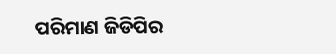ପରିମାଣ ଜିଡିପିର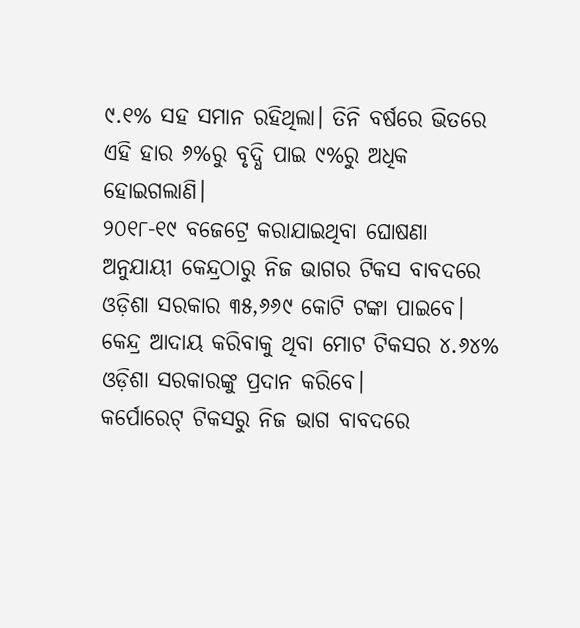୯.୧% ସହ ସମାନ ରହିଥିଲା। ତିନି ବର୍ଷରେ ଭିତରେ ଏହି ହାର ୬%ରୁ ବୃଦ୍ଧି ପାଇ ୯%ରୁ ଅଧିକ ହୋଇଗଲାଣି।
୨୦୧୮-୧୯ ବଜେଟ୍ରେ କରାଯାଇଥିବା ଘୋଷଣା ଅନୁଯାୟୀ କେନ୍ଦ୍ରଠାରୁ ନିଜ ଭାଗର ଟିକସ ବାବଦରେ ଓଡ଼ିଶା ସରକାର ୩୫,୬୬୯ କୋଟି ଟଙ୍କା ପାଇବେ। କେନ୍ଦ୍ର ଆଦାୟ କରିବାକୁ ଥିବା ମୋଟ ଟିକସର ୪.୬୪% ଓଡ଼ିଶା ସରକାରଙ୍କୁ ପ୍ରଦାନ କରିବେ।
କର୍ପୋରେଟ୍ ଟିକସରୁ ନିଜ ଭାଗ ବାବଦରେ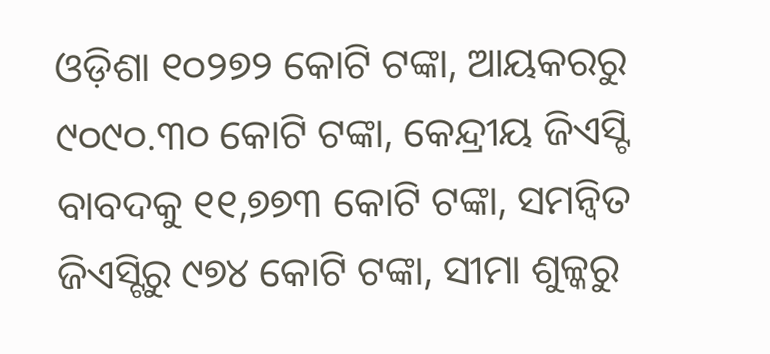ଓଡ଼ିଶା ୧୦୨୭୨ କୋଟି ଟଙ୍କା, ଆୟକରରୁ ୯୦୯୦.୩୦ କୋଟି ଟଙ୍କା, କେନ୍ଦ୍ରୀୟ ଜିଏସ୍ଟି ବାବଦକୁ ୧୧,୭୭୩ କୋଟି ଟଙ୍କା, ସମନ୍ଵିତ ଜିଏସ୍ଟିରୁ ୯୭୪ କୋଟି ଟଙ୍କା, ସୀମା ଶୁଳ୍କରୁ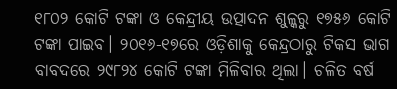୧୮୦୨ କୋଟି ଟଙ୍କା ଓ କେନ୍ଦ୍ରୀୟ ଉତ୍ପାଦନ ଶୁଳ୍କରୁ ୧୭୫୬ କୋଟି ଟଙ୍କା ପାଇବ। ୨୦୧୬-୧୭ରେ ଓଡ଼ିଶାକୁ କେନ୍ଦ୍ରଠାରୁ ଟିକସ ଭାଗ ବାବଦରେ ୨୯୮୨୪ କୋଟି ଟଙ୍କା ମିଳିବାର ଥିଲା। ଚଳିତ ବର୍ଷ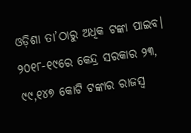ଓଡ଼ିଶା ତା’ଠାରୁ ଅଧିକ ଟଙ୍କା ପାଇବ। ୨୦୧୮-୧୯ରେ କେନ୍ଦ୍ର ସରକାର ୨୩, ୯୯,୧୪୭ କୋଟି ଟଙ୍କାର ରାଜସ୍ୱ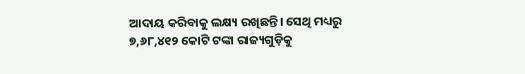ଆଦାୟ କରିବାକୁ ଲକ୍ଷ୍ୟ ରଖିଛନ୍ତି। ସେଥି ମଧ୍ୟରୁ ୭,୬୮,୪୧୨ କୋଟି ଟଙ୍କା ରାଜ୍ୟଗୁଡ଼ିକୁ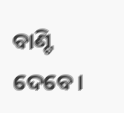ବାଣ୍ଟି ଦେବେ।